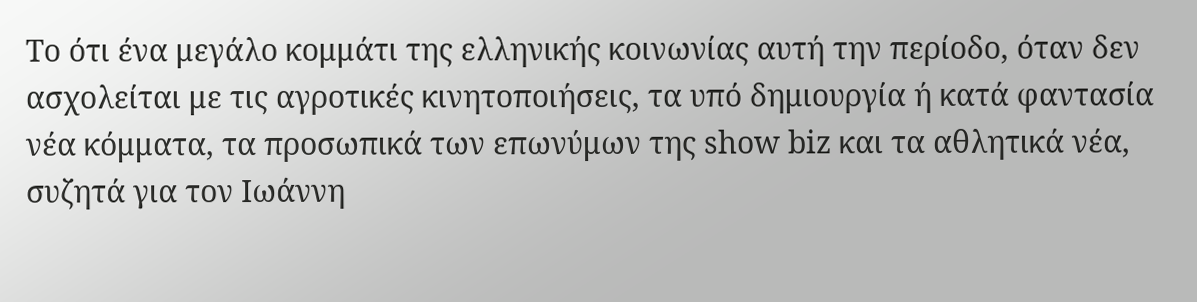Το ότι ένα μεγάλο κομμάτι της ελληνικής κοινωνίας αυτή την περίοδο, όταν δεν ασχολείται με τις αγροτικές κινητοποιήσεις, τα υπό δημιουργία ή κατά φαντασία νέα κόμματα, τα προσωπικά των επωνύμων της show biz και τα αθλητικά νέα, συζητά για τον Ιωάννη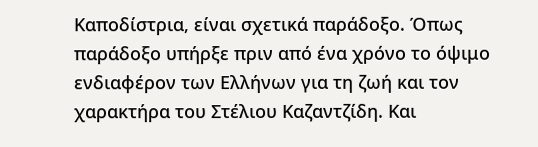Καποδίστρια, είναι σχετικά παράδοξο. Όπως παράδοξο υπήρξε πριν από ένα χρόνο το όψιμο ενδιαφέρον των Ελλήνων για τη ζωή και τον χαρακτήρα του Στέλιου Καζαντζίδη. Και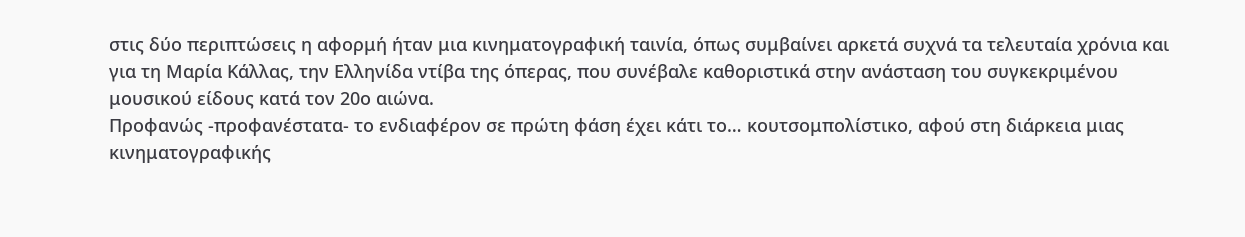στις δύο περιπτώσεις η αφορμή ήταν μια κινηματογραφική ταινία, όπως συμβαίνει αρκετά συχνά τα τελευταία χρόνια και για τη Μαρία Κάλλας, την Ελληνίδα ντίβα της όπερας, που συνέβαλε καθοριστικά στην ανάσταση του συγκεκριμένου μουσικού είδους κατά τον 20ο αιώνα.
Προφανώς -προφανέστατα- το ενδιαφέρον σε πρώτη φάση έχει κάτι το… κουτσομπολίστικο, αφού στη διάρκεια μιας κινηματογραφικής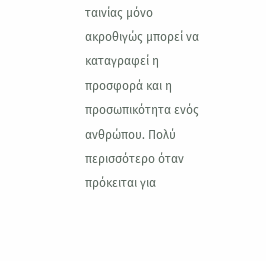ταινίας μόνο ακροθιγώς μπορεί να καταγραφεί η προσφορά και η προσωπικότητα ενός ανθρώπου. Πολύ περισσότερο όταν πρόκειται για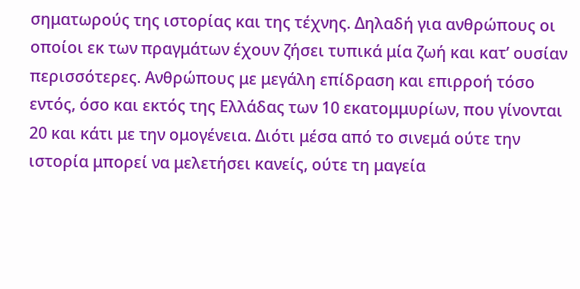σηματωρούς της ιστορίας και της τέχνης. Δηλαδή για ανθρώπους οι οποίοι εκ των πραγμάτων έχουν ζήσει τυπικά μία ζωή και κατ’ ουσίαν περισσότερες. Ανθρώπους με μεγάλη επίδραση και επιρροή τόσο εντός, όσο και εκτός της Ελλάδας των 10 εκατομμυρίων, που γίνονται 20 και κάτι με την ομογένεια. Διότι μέσα από το σινεμά ούτε την ιστορία μπορεί να μελετήσει κανείς, ούτε τη μαγεία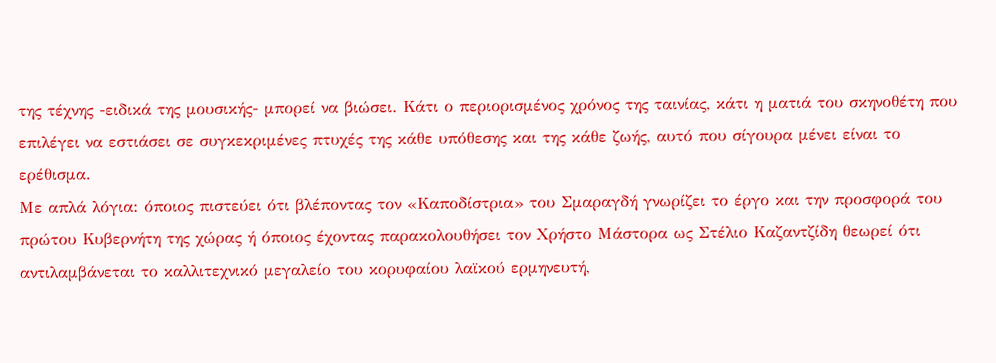της τέχνης -ειδικά της μουσικής- μπορεί να βιώσει. Κάτι ο περιορισμένος χρόνος της ταινίας, κάτι η ματιά του σκηνοθέτη που επιλέγει να εστιάσει σε συγκεκριμένες πτυχές της κάθε υπόθεσης και της κάθε ζωής, αυτό που σίγουρα μένει είναι το ερέθισμα.
Με απλά λόγια: όποιος πιστεύει ότι βλέποντας τον «Καποδίστρια» του Σμαραγδή γνωρίζει το έργο και την προσφορά του πρώτου Κυβερνήτη της χώρας ή όποιος έχοντας παρακολουθήσει τον Χρήστο Μάστορα ως Στέλιο Καζαντζίδη θεωρεί ότι αντιλαμβάνεται το καλλιτεχνικό μεγαλείο του κορυφαίου λαϊκού ερμηνευτή,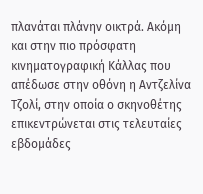πλανάται πλάνην οικτρά. Ακόμη και στην πιο πρόσφατη κινηματογραφική Κάλλας που απέδωσε στην οθόνη η Αντζελίνα Τζολί, στην οποία ο σκηνοθέτης επικεντρώνεται στις τελευταίες εβδομάδες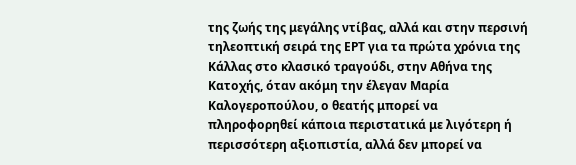της ζωής της μεγάλης ντίβας, αλλά και στην περσινή τηλεοπτική σειρά της ΕΡΤ για τα πρώτα χρόνια της Κάλλας στο κλασικό τραγούδι, στην Αθήνα της Κατοχής, όταν ακόμη την έλεγαν Μαρία Καλογεροπούλου, ο θεατής μπορεί να πληροφορηθεί κάποια περιστατικά με λιγότερη ή περισσότερη αξιοπιστία, αλλά δεν μπορεί να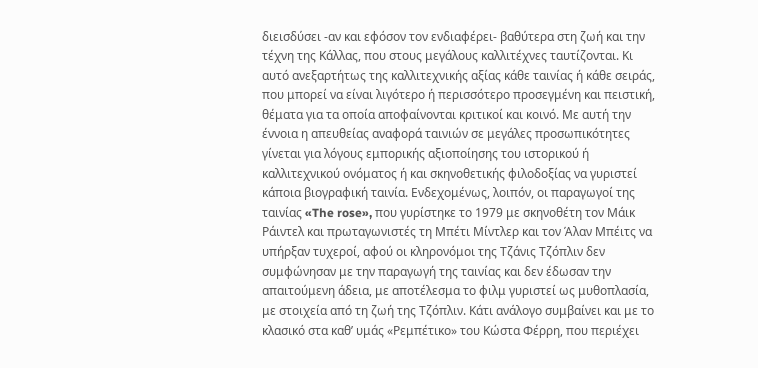διεισδύσει -αν και εφόσον τον ενδιαφέρει- βαθύτερα στη ζωή και την τέχνη της Κάλλας, που στους μεγάλους καλλιτέχνες ταυτίζονται. Κι αυτό ανεξαρτήτως της καλλιτεχνικής αξίας κάθε ταινίας ή κάθε σειράς, που μπορεί να είναι λιγότερο ή περισσότερο προσεγμένη και πειστική, θέματα για τα οποία αποφαίνονται κριτικοί και κοινό. Με αυτή την έννοια η απευθείας αναφορά ταινιών σε μεγάλες προσωπικότητες γίνεται για λόγους εμπορικής αξιοποίησης του ιστορικού ή καλλιτεχνικού ονόματος ή και σκηνοθετικής φιλοδοξίας να γυριστεί κάποια βιογραφική ταινία. Ενδεχομένως, λοιπόν, οι παραγωγοί της ταινίας «The rose», που γυρίστηκε το 1979 με σκηνοθέτη τον Μάικ Ράιντελ και πρωταγωνιστές τη Μπέτι Μίντλερ και τον Άλαν Μπέιτς να υπήρξαν τυχεροί, αφού οι κληρονόμοι της Τζάνις Τζόπλιν δεν συμφώνησαν με την παραγωγή της ταινίας και δεν έδωσαν την απαιτούμενη άδεια, με αποτέλεσμα το φιλμ γυριστεί ως μυθοπλασία, με στοιχεία από τη ζωή της Τζόπλιν. Κάτι ανάλογο συμβαίνει και με το κλασικό στα καθ’ υμάς «Ρεμπέτικο» του Κώστα Φέρρη, που περιέχει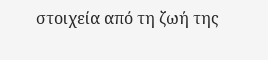στοιχεία από τη ζωή της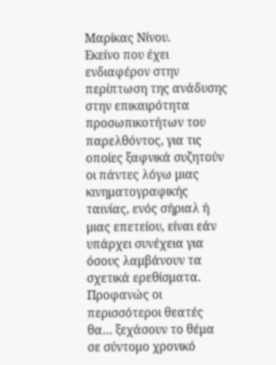Μαρίκας Νίνου.
Εκείνο που έχει ενδιαφέρον στην περίπτωση της ανάδυσης στην επικαιρότητα προσωπικοτήτων του παρελθόντος, για τις οποίες ξαφνικά συζητούν οι πάντες λόγω μιας κινηματογραφικής ταινίας, ενός σήριαλ ή μιας επετείου, είναι εάν υπάρχει συνέχεια για όσους λαμβάνουν τα σχετικά ερεθίσματα. Προφανώς οι περισσότεροι θεατές θα… ξεχάσουν το θέμα σε σύντομο χρονικό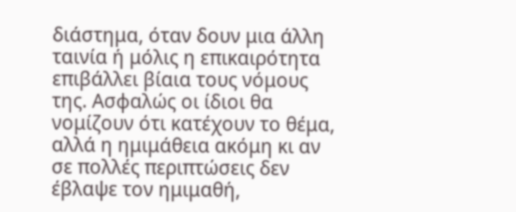διάστημα, όταν δουν μια άλλη ταινία ή μόλις η επικαιρότητα επιβάλλει βίαια τους νόμους της. Ασφαλώς οι ίδιοι θα νομίζουν ότι κατέχουν το θέμα, αλλά η ημιμάθεια ακόμη κι αν σε πολλές περιπτώσεις δεν έβλαψε τον ημιμαθή,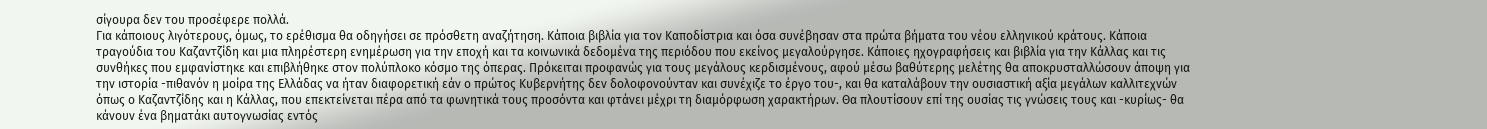σίγουρα δεν του προσέφερε πολλά.
Για κάποιους λιγότερους, όμως, το ερέθισμα θα οδηγήσει σε πρόσθετη αναζήτηση. Κάποια βιβλία για τον Καποδίστρια και όσα συνέβησαν στα πρώτα βήματα του νέου ελληνικού κράτους. Κάποια τραγούδια του Καζαντζίδη και μια πληρέστερη ενημέρωση για την εποχή και τα κοινωνικά δεδομένα της περιόδου που εκείνος μεγαλούργησε. Κάποιες ηχογραφήσεις και βιβλία για την Κάλλας και τις συνθήκες που εμφανίστηκε και επιβλήθηκε στον πολύπλοκο κόσμο της όπερας. Πρόκειται προφανώς για τους μεγάλους κερδισμένους, αφού μέσω βαθύτερης μελέτης θα αποκρυσταλλώσουν άποψη για την ιστορία -πιθανόν η μοίρα της Ελλάδας να ήταν διαφορετική εάν ο πρώτος Κυβερνήτης δεν δολοφονούνταν και συνέχιζε το έργο του-, και θα καταλάβουν την ουσιαστική αξία μεγάλων καλλιτεχνών όπως ο Καζαντζίδης και η Κάλλας, που επεκτείνεται πέρα από τα φωνητικά τους προσόντα και φτάνει μέχρι τη διαμόρφωση χαρακτήρων. Θα πλουτίσουν επί της ουσίας τις γνώσεις τους και -κυρίως- θα κάνουν ένα βηματάκι αυτογνωσίας εντός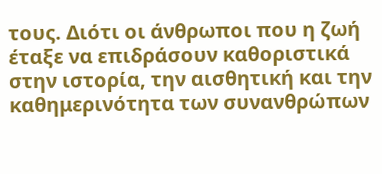τους. Διότι οι άνθρωποι που η ζωή έταξε να επιδράσουν καθοριστικά στην ιστορία, την αισθητική και την καθημερινότητα των συνανθρώπων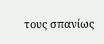τους σπανίως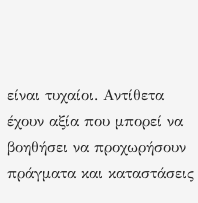είναι τυχαίοι. Αντίθετα έχουν αξία που μπορεί να βοηθήσει να προχωρήσουν πράγματα και καταστάσεις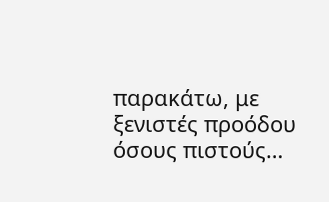παρακάτω, με ξενιστές προόδου όσους πιστούς…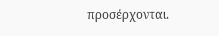προσέρχονται.